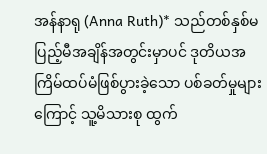အန်နာရု (Anna Ruth)* သည်တစ်နှစ်မပြည့်မီအချိန်အတွင်းမှာပင် ဒုတိယအကြိမ်ထပ်မံဖြစ်ပွားခဲ့သော ပစ်ခတ်မှုများကြောင့် သူ့မိသားစု ထွက်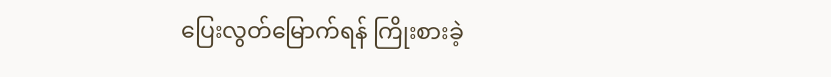ပြေးလွတ်မြောက်ရန် ကြိုးစားခဲ့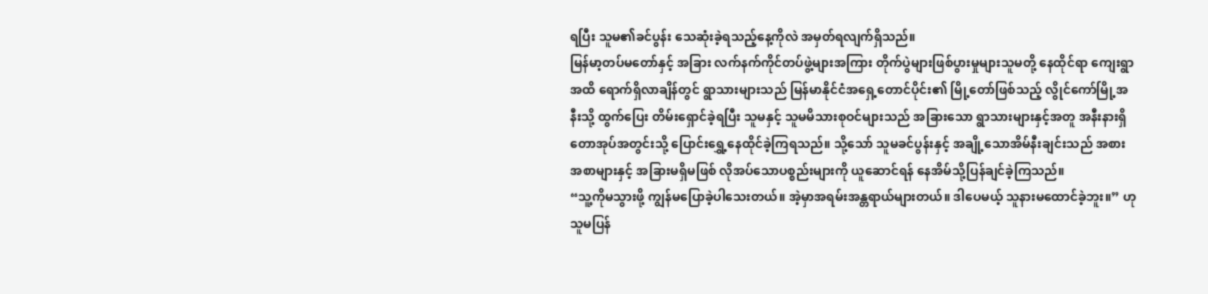ရပြီး သူမ၏ခင်ပွန်း သေဆုံးခဲ့ရသည့်နေ့ကိုလဲ အမှတ်ရလျက်ရှိသည်။
မြန်မာ့တပ်မတော်နှင့် အခြား လက်နက်ကိုင်တပ်ဖွဲ့များအကြား တိုက်ပွဲများဖြစ်ပွားမှုများသူမတို့ နေထိုင်ရာ ကျေးရွာအထိ ရောက်ရှိလာချိန်တွင် ရွာသားများသည် မြန်မာနိုင်ငံအရှေ့တောင်ပိုင်း၏ မြို့တော်ဖြစ်သည့် လွိုင်ကော်မြို့အနီးသို့ ထွက်ပြေး တိမ်းရှောင်ခဲ့ရပြီး သူမနှင့် သူမမိသားစုဝင်များသည် အခြားသော ရွာသားများနှင့်အတူ အနီးနားရှိတောအုပ်အတွင်းသို့ ပြောင်းရွှေ့နေထိုင်ခဲ့ကြရသည်။ သို့သော် သူမခင်ပွန်းနှင့် အချို့သောအိမ်နီးချင်းသည် အစားအစာများနှင့် အခြားမရှိမဖြစ် လိုအပ်သောပစ္စည်းများကို ယူဆောင်ရန် နေအိမ်သို့ပြန်ချင်ခဲ့ကြသည်။
“သူ့ကိုမသွားဖို့ ကျွန်မပြောခဲ့ပါသေးတယ်။ အဲ့မှာအရမ်းအန္တရာယ်များတယ်။ ဒါပေမယ့် သူနားမထောင်ခဲ့ဘူး။” ဟု သူမပြန်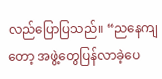လည်ပြောပြသည်။ “ညနေကျတော့ အဖွဲ့တွေပြန်လာခဲ့ပေ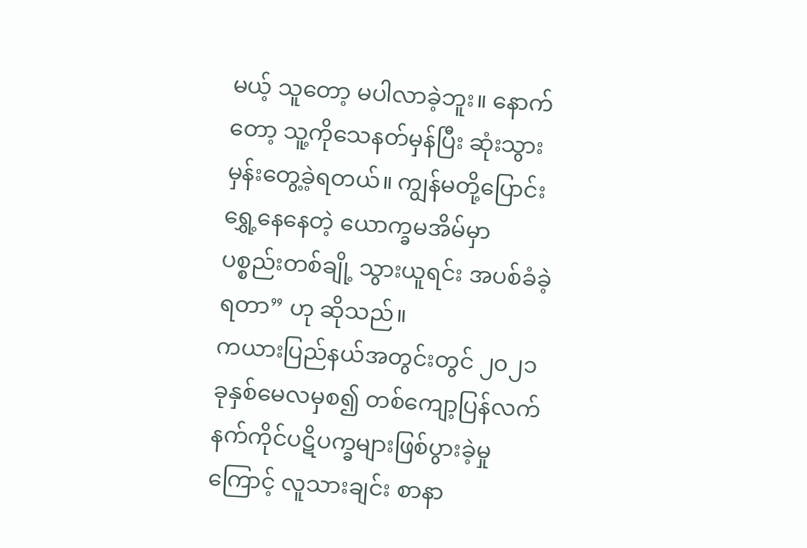မယ့် သူတော့ မပါလာခဲ့ဘူး။ နောက်တော့ သူ့ကိုသေနတ်မှန်ပြီး ဆုံးသွားမှန်းတွေ့ခဲ့ရတယ်။ ကျွန်မတို့ပြောင်းရွှေ့နေနေတဲ့ ယောက္ခမအိမ်မှာ ပစ္စည်းတစ်ချို့ သွားယူရင်း အပစ်ခံခဲ့ရတာ” ဟု ဆိုသည်။
ကယားပြည်နယ်အတွင်းတွင် ၂၀၂၁ခုနှစ်မေလမှစ၍ တစ်ကျော့ပြန်လက်နက်ကိုင်ပဋိပက္ခများဖြစ်ပွားခဲ့မှုကြောင့် လူသားချင်း စာနာ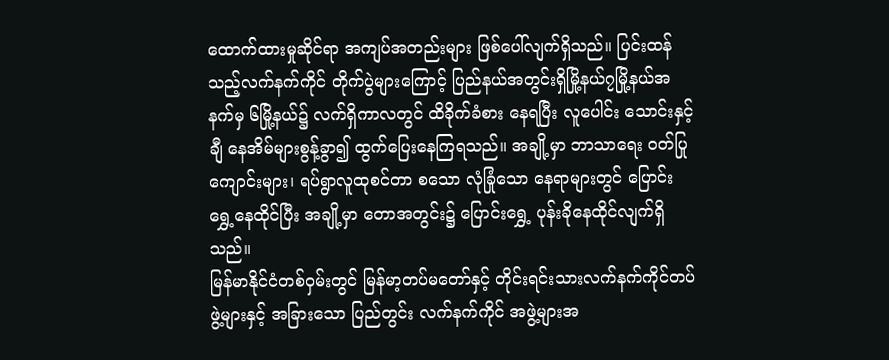ထောက်ထားမှုဆိုင်ရာ အကျပ်အတည်းများ ဖြစ်ပေါ်လျက်ရှိသည်။ ပြင်းထန်သည့်လက်နက်ကိုင် တိုက်ပွဲများကြောင့် ပြည်နယ်အတွင်းရှိမြို့နယ်၇မြို့နယ်အနက်မှ ၆မြို့နယ်၌ လက်ရှိကာလတွင် ထိခိုက်ခံစား နေရပြီး လူပေါင်း သောင်းနှင့်ချီ နေအိမ်များစွန့်ခွာ၍ ထွက်ပြေးနေကြရသည်။ အချို့မှာ ဘာသာရေး ဝတ်ပြု ကျောင်းများ၊ ရပ်ရွာလူထုစင်တာ စသော လုံခြုံသော နေရာများတွင် ပြောင်းရွှေ့နေထိုင်ပြီး အချို့မှာ တောအတွင်း၌ ပြောင်းရွှေ့ ပုန်းခိုနေထိုင်လျက်ရှိသည်။
မြန်မာနိုင်ငံတစ်ဝှမ်းတွင် မြန်မာ့တပ်မတော်နှင့် တိုင်းရင်းသားလက်နက်ကိုင်တပ်ဖွဲ့များနှင့် အခြားသော ပြည်တွင်း လက်နက်ကိုင် အဖွဲ့များအ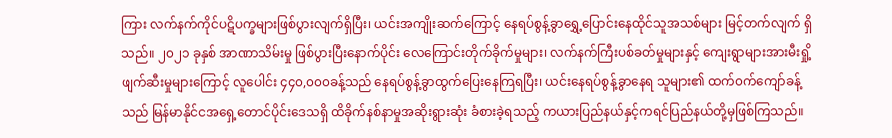ကြား လက်နက်ကိုင်ပဋိပက္ခများဖြစ်ပွားလျက်ရှိပြီး၊ ယင်းအကျိုးဆက်ကြောင့် နေရပ်စွန့်ခွာရွှေ့ပြောင်းနေထိုင်သူအသစ်များ မြင့်တက်လျက် ရှိသည်။ ၂၀၂၁ ခုနှစ် အာဏာသိမ်းမှု ဖြစ်ပွားပြီးနောက်ပိုင်း လေကြောင်းတိုက်ခိုက်မှုများ၊ လက်နက်ကြီးပစ်ခတ်မှုများနှင့် ကျေးရွာများအားမီးရှို့ ဖျက်ဆီးမှုများကြောင့် လူပေါင်း ၄၄၀,၀၀၀ခန့်သည် နေရပ်စွန့်ခွာထွက်ပြေးနေကြရပြီး၊ ယင်းနေရပ်စွန့်ခွာနေရ သူများ၏ ထက်၀က်ကျော်ခန့်သည် မြန်မာနိုင်ငအရှေ့တောင်ပိုင်းဒေသရှိ ထိခိုက်နစ်နာမှုအဆိုးရွားဆုံး ခံစားခဲ့ရသည့် ကယားပြည်နယ်နှင့်ကရင်ပြည်နယ်တို့မှဖြစ်ကြသည်။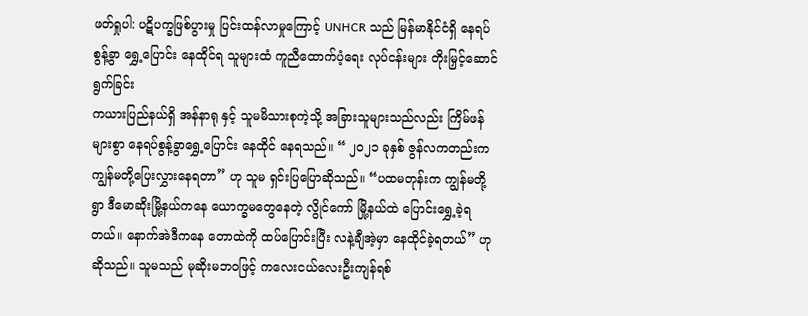ဖတ်ရှုပါ: ပဋိပက္ခဖြစ်ပွားမှု ပြင်းထန်လာမှုကြောင့် UNHCR သည် မြန်မာနိုင်ငံရှိ နေရပ်စွန့်ခွာ ရွှေ့ပြောင်း နေထိုင်ရ သူများထံ ကူညီထောက်ပံ့ရေး လုပ်ငန်းများ တိုးမြှင့်ဆောင်ရွက်ခြင်း
ကယားပြည်နယ်ရှိ အန်နာရု နှင့် သူမမိသားစုကဲ့သို့ အခြားသူများသည်လည်း ကြိမ်ဖန်များစွာ နေရပ်စွန့်ခွာရွှေ့ပြောင်း နေထိုင် နေရသည်။ “ ၂၀၂၁ ခုနှစ် ဇွန်လကတည်းက ကျွန်မတို့ပြေးလွှားနေရတာ” ဟု သူမ ရှင်းပြပြောဆိုသည်။ “ပထမတုန်းက ကျွန်မတို့ရွာ ဒီမောဆိုးမြို့နယ်ကနေ ယောက္ခမတွေနေတဲ့ လွိုင်ကော် မြို့နယ်ထဲ ပြောင်းရွှေ့ခဲ့ရတယ်။ နောက်အဲဒီကနေ တောထဲကို ထပ်ပြောင်းပြီး လနဲ့ချီအဲ့မှာ နေထိုင်ခဲ့ရတယ်” ဟု ဆိုသည်။ သူမသည် မုဆိုးမဘဝဖြင့် ကလေးငယ်လေးဦးကျန်ရစ်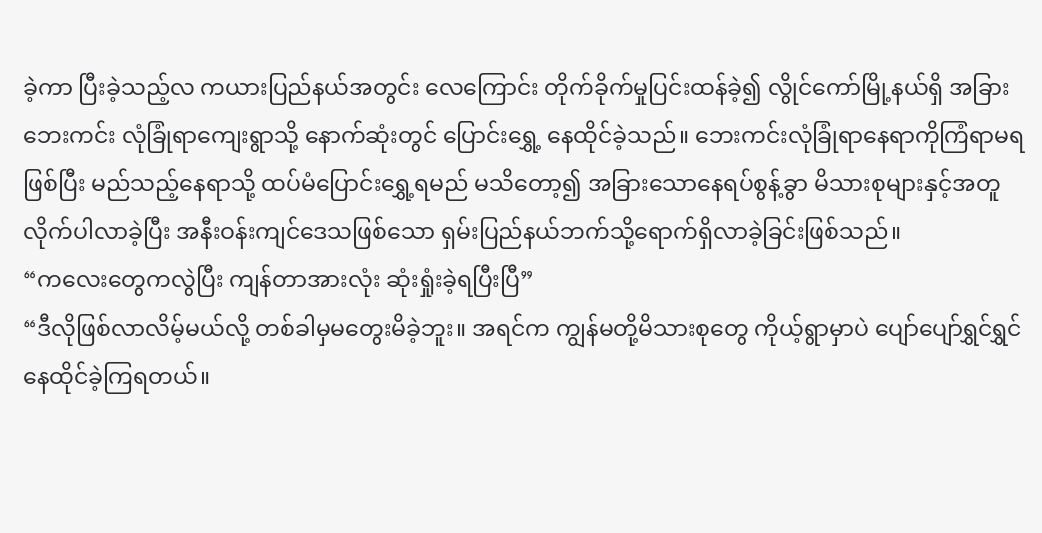ခဲ့ကာ ပြီးခဲ့သည့်လ ကယားပြည်နယ်အတွင်း လေကြောင်း တိုက်ခိုက်မှုပြင်းထန်ခဲ့၍ လွိုင်ကော်မြို့နယ်ရှိ အခြားဘေးကင်း လုံခြုံရာကျေးရွာသို့ နောက်ဆုံးတွင် ပြောင်းရွှေ့ နေထိုင်ခဲ့သည်။ ဘေးကင်းလုံခြုံရာနေရာကိုကြံရာမရဖြစ်ပြီး မည်သည့်နေရာသို့ ထပ်မံပြောင်းရွှေ့ရမည် မသိတော့၍ အခြားသောနေရပ်စွန့်ခွာ မိသားစုများနှင့်အတူလိုက်ပါလာခဲ့ပြီး အနီးဝန်းကျင်ဒေသဖြစ်သော ရှမ်းပြည်နယ်ဘက်သို့ရောက်ရှိလာခဲ့ခြင်းဖြစ်သည်။
“ကလေးတွေကလွဲပြီး ကျန်တာအားလုံး ဆုံးရှုံးခဲ့ရပြီးပြီ”
“ဒီလိုဖြစ်လာလိမ့်မယ်လို့ တစ်ခါမှမတွေးမိခဲ့ဘူး။ အရင်က ကျွန်မတို့မိသားစုတွေ ကိုယ့်ရွာမှာပဲ ပျော်ပျော်ရွှင်ရွှင် နေထိုင်ခဲ့ကြရတယ်။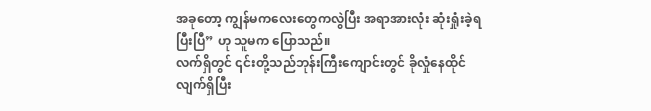အခုတော့ ကျွန်မကလေးတွေကလွဲပြီး အရာအားလုံး ဆုံးရှုံးခဲ့ရပြီးပြီ” ဟု သူမက ပြောသည်။
လက်ရှိတွင် ၎င်းတို့သည်ဘုန်းကြီးကျောင်းတွင် ခိုလှုံနေထိုင်လျက်ရှိပြီး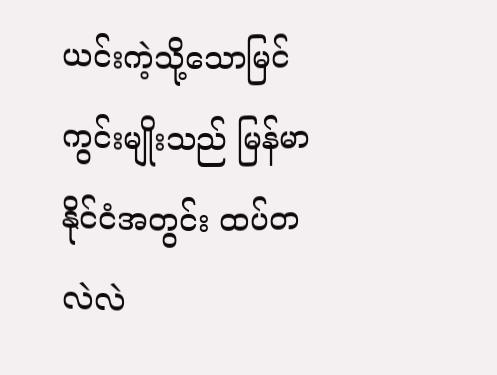ယင်းကဲ့သို့သောမြင်ကွင်းမျိုးသည် မြန်မာနိုင်ငံအတွင်း ထပ်တလဲလဲ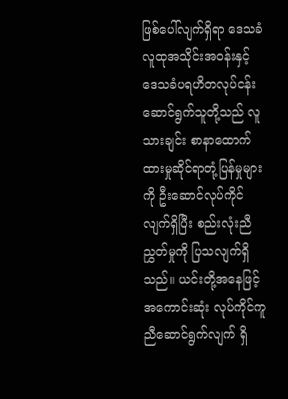ဖြစ်ပေါ်လျက်ရှိရာ ဒေသခံလူထုအသိုင်းအဝန်းနှင့် ဒေသခံပရဟိတလုပ်ငန်း ဆောင်ရွက်သူတို့သည် လူသားချင်း စာနာထောက်ထားမှုဆိုင်ရာတုံ့ပြန်မှုများကို ဦးဆောင်လုပ်ကိုင်လျက်ရှိပြီး စည်းလုံးညီညွှတ်မှုကို ပြသလျက်ရှိသည်။ ယင်းတို့အနေဖြင့် အကောင်းဆုံး လုပ်ကိုင်ကူညီဆောင်ရွက်လျက် ရှိ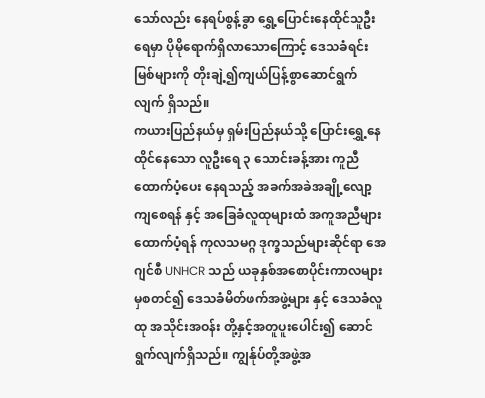သော်လည်း နေရပ်စွန့်ခွာ ရွှေ့ပြောင်းနေထိုင်သူဦးရေမှာ ပိုမိုရောက်ရှိလာသောကြောင့် ဒေသခံရင်းမြစ်များကို တိုးချဲ့၍ကျယ်ပြန့်စွာဆောင်ရွက်လျက် ရှိသည်။
ကယားပြည်နယ်မှ ရှမ်းပြည်နယ်သို့ ပြောင်းရွှေ့နေထိုင်နေသော လူဦးရေ ၃ သောင်းခန့်အား ကူညီထောက်ပံ့ပေး နေရသည့် အခက်အခဲအချို့လျော့ကျစေရန် နှင့် အခြေခံလူထုများထံ အကူအညီများ ထောက်ပံ့ရန် ကုလသမဂ္ဂ ဒုက္ခသည်များဆိုင်ရာ အေဂျင်စီ UNHCR သည် ယခုနှစ်အစောပိုင်းကာလများမှစတင်၍ ဒေသခံမိတ်ဖက်အဖွဲ့များ နှင့် ဒေသခံလူထု အသိုင်းအဝန်း တို့နှင့်အတူပူးပေါင်း၍ ဆောင်ရွက်လျက်ရှိသည်။ ကျွန်ုပ်တို့အဖွဲ့အ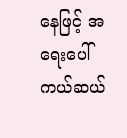နေဖြင့် အရေးပေါ် ကယ်ဆယ်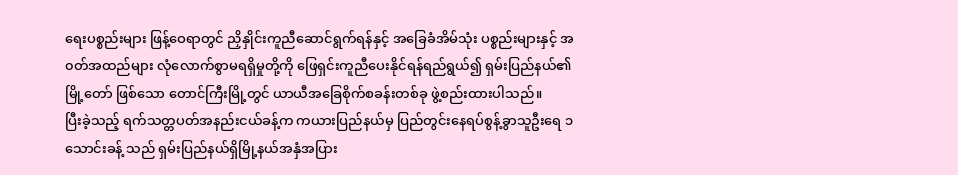ရေးပစ္စည်းများ ဖြန့်ဝေရာတွင် ညှိနှိုင်းကူညီဆောင်ရွက်ရန်နှင့် အခြေခံအိမ်သုံး ပစ္စည်းများနှင့် အ၀တ်အထည်များ လုံလောက်စွာမရရှိမှုတို့ကို ဖြေရှင်းကူညီပေးနိုင်ရန်ရည်ရွယ်၍ ရှမ်းပြည်နယ်၏ မြို့တော် ဖြစ်သော တောင်ကြီးမြို့တွင် ယာယီအခြေစိုက်စခန်းတစ်ခု ဖွဲ့စည်းထားပါသည်။
ပြီးခဲ့သည့် ရက်သတ္တပတ်အနည်းငယ်ခန့်က ကယားပြည်နယ်မှ ပြည်တွင်းနေရပ်စွန့်ခွာသူဦးရေ ၁ သောင်းခန့် သည် ရှမ်းပြည်နယ်ရှိမြို့နယ်အနှံအပြား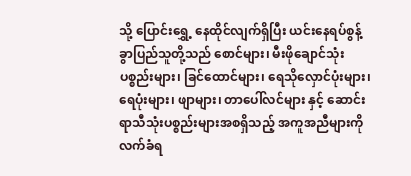သို့ ပြောင်းရွှေ့ နေထိုင်လျက်ရှိပြီး ယင်းနေရပ်စွန့်ခွာပြည်သူတို့သည် စောင်များ၊ မီးဖိုချောင်သုံး ပစ္စည်းများ၊ ခြင်ထောင်များ၊ ရေသိုလှောင်ပုံးများ၊ ရေပုံးများ၊ ဖျာများ၊ တာပေါ်လင်များ နှင့် ဆောင်းရာသီသုံးပစ္စည်းများအစရှိသည့် အကူအညီများကို လက်ခံရ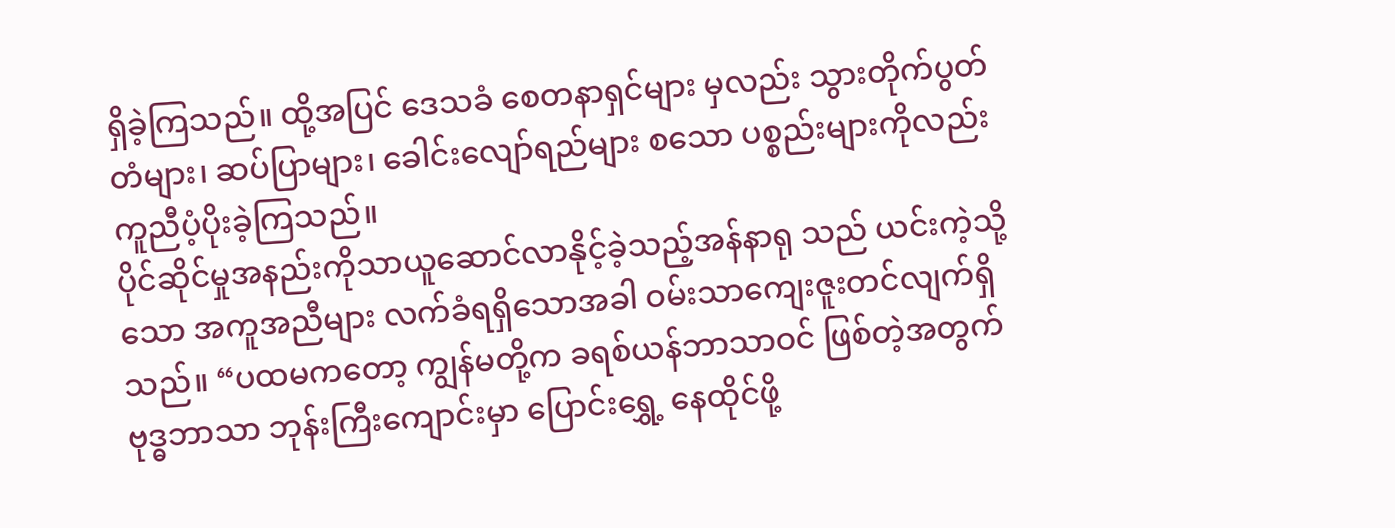ရှိခဲ့ကြသည်။ ထို့အပြင် ဒေသခံ စေတနာရှင်များ မှလည်း သွားတိုက်ပွတ်တံများ၊ ဆပ်ပြာများ၊ ခေါင်းလျော်ရည်များ စသော ပစ္စည်းများကိုလည်း ကူညီပံ့ပိုးခဲ့ကြသည်။
ပိုင်ဆိုင်မှုအနည်းကိုသာယူဆောင်လာနိုင့်ခဲ့သည့်အန်နာရု သည် ယင်းကဲ့သို့သော အကူအညီများ လက်ခံရရှိသောအခါ ဝမ်းသာကျေးဇူးတင်လျက်ရှိသည်။ “ပထမကတော့ ကျွန်မတို့က ခရစ်ယန်ဘာသာဝင် ဖြစ်တဲ့အတွက် ဗုဒ္ဓဘာသာ ဘုန်းကြီးကျောင်းမှာ ပြောင်းရွှေ့ နေထိုင်ဖို့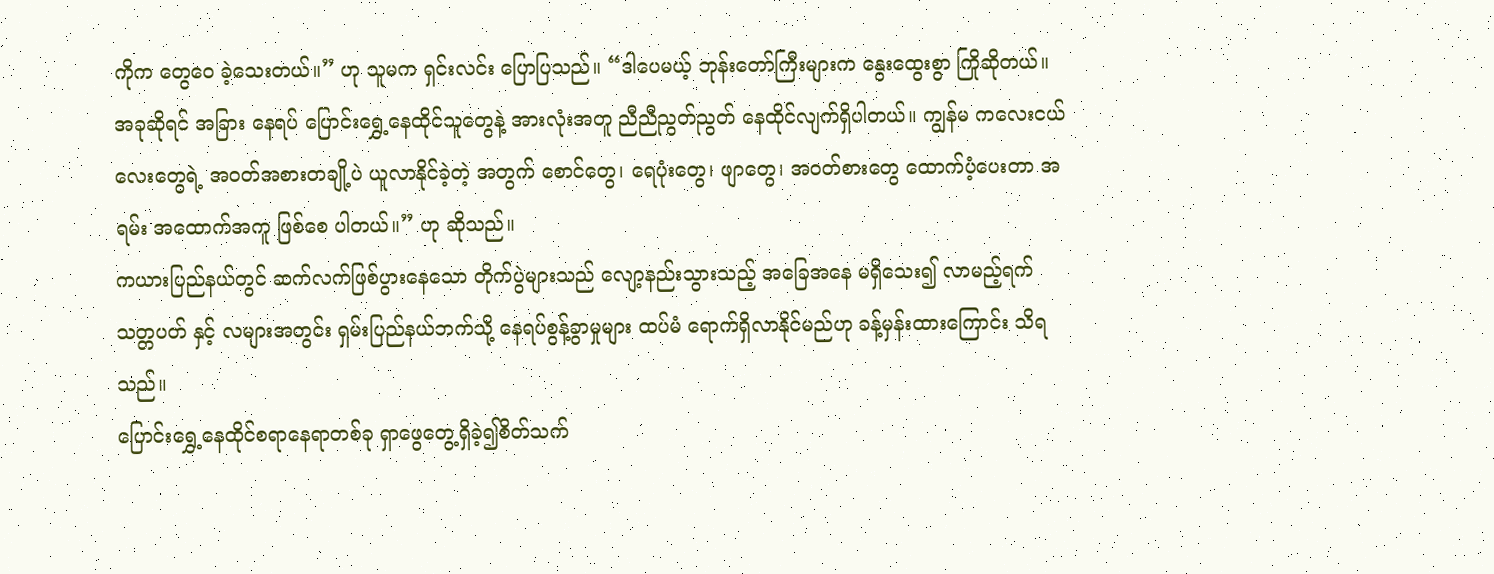ကိုက တွေဝေ ခဲ့သေးတယ်။” ဟု သူမက ရှင်းလင်း ပြောပြသည်။ “ဒါပေမယ့် ဘုန်းတော်ကြီးများက နွေးထွေးစွာ ကြိုဆိုတယ်။ အခုဆိုရင် အခြား နေရပ် ပြောင်းရွှေ့နေထိုင်သူတွေနဲ့ အားလုံးအတူ ညီညီညွတ်ညွတ် နေထိုင်လျက်ရှိပါတယ်။ ကျွန်မ ကလေးငယ်လေးတွေရဲ့ အဝတ်အစားတချို့ပဲ ယူလာနိုင်ခဲ့တဲ့ အတွက် စောင်တွေ၊ ရေပုံးတွေ၊ ဖျာတွေ၊ အဝတ်စားတွေ ထောက်ပံ့ပေးတာ အရမ်း အထောက်အကူ ဖြစ်စေ ပါတယ်။” ဟု ဆိုသည်။
ကယားပြည်နယ်တွင် ဆက်လက်ဖြစ်ပွားနေသော တိုက်ပွဲများသည် လျော့နည်းသွားသည့် အခြေအနေ မရှိသေး၍ လာမည့်ရက်သတ္တပတ် နှင့် လများအတွင်း ရှမ်းပြည်နယ်ဘက်သို့ နေရပ်စွန့်ခွာမှုများ ထပ်မံ ရောက်ရှိလာနိုင်မည်ဟု ခန့်မှန်းထားကြောင်း သိရသည်။
ပြောင်းရွှေ့နေထိုင်စရာနေရာတစ်ခု ရှာဖွေတွေ့ရှိခဲ့၍စိတ်သက်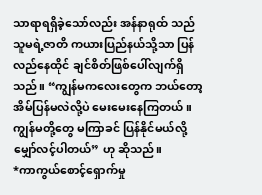သာရာရရှိခဲ့သော်လည်း အန်နာရုထ် သည် သူမရဲ့ဇာတိ ကယားပြည်နယ်သို့သာ ပြန်လည်နေထိုင် ချင်စိတ်ဖြစ်ပေါ်လျက်ရှိသည်။ “ကျွန်မကလေးတွေက ဘယ်တော့အိမ်ပြန်မလဲလို့ပဲ မေးမေးနေကြတယ်။ ကျွန်မတို့တွေ မကြာခင် ပြန်နိုင်မယ်လို့ မျှော်လင့်ပါတယ်” ဟု ဆိုသည်။
*ကာကွယ်စောင့်ရှောက်မှု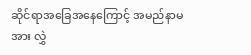ဆိုင်ရာအခြေအနေကြောင့် အမည်နာမအား လွှဲ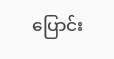ပြောင်း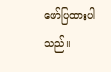ဖော်ပြထားပါသည်။